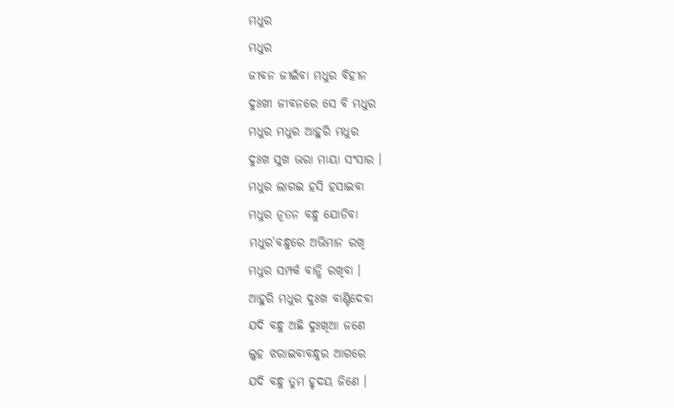ମଧୁର
ମଧୁର
ଜୀବନ ଜୀଇଁବା ମଧୁର ବିହୀନ
ଦୁଃଖୀ ଜୀବନରେ ସେ ବି ମଧୁର
ମଧୁର ମଧୁର ଆହୁରି ମଧୁର
ଦୁଃଖ ସୁଖ ଭରା ମାୟା ସଂସାର ।
ମଧୁର ଲାଗଇ ହସି ହସାଇବା
ମଧୁର ନୂତନ ବନ୍ଧୁ ଯୋଡିବା
ମଧୁର'ବନ୍ଧୁରେ ଅଭିମାନ ରଖି
ମଧୁର ସମ୍ପର୍କ ବାନ୍ଧି ରଖିବା ।
ଆହୁରି ମଧୁର ଦୁଃଖ ବାଣ୍ଟିଦେବା
ଯଦି ବନ୍ଧୁ ଅଛି ଦୁଃଖିଆ ଜଣେ
ଲୁହ ଝରାଇବାବନ୍ଧୁର ଆଗରେ
ଯଦି ବନ୍ଧୁ ତୁମ ହୃଦୟ ଜିଣେ ।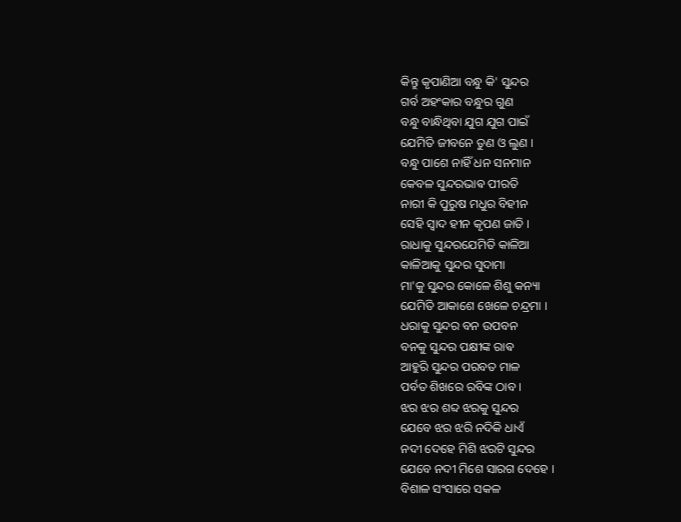କିନ୍ତୁ କୃପାଣିଆ ବନ୍ଧୁ କି' ସୁନ୍ଦର
ଗର୍ବ ଅହଂକାର ବନ୍ଧୁର ଗୁଣ
ବନ୍ଧୁ ବାନ୍ଧିଥିବା ଯୁଗ ଯୁଗ ପାଇଁ
ଯେମିତି ଜୀବନେ ତୁଣ ଓ ଲୁଣ ।
ବନ୍ଧୁ ପାଶେ ନାହିଁ ଧନ ସନମାନ
କେବଳ ସୁନ୍ଦରଭାଵ ପୀରତି
ନାରୀ କି ପୁରୁଷ ମଧୁର ବିହୀନ
ସେହି ସ୍ୱାଦ ହୀନ କୃପଣ ଜାତି ।
ରାଧାକୁ ସୁନ୍ଦରଯେମିତି କାଳିଆ
କାଳିଆକୁ ସୁନ୍ଦର ସୁଦାମା
ମା'କୁ ସୁନ୍ଦର କୋଳେ ଶିଶୁ କନ୍ୟା
ଯେମିତି ଆକାଶେ ଖେଳେ ଚନ୍ଦ୍ରମା ।
ଧରାକୁ ସୁନ୍ଦର ବନ ଉପବନ
ବନକୁ ସୁନ୍ଦର ପକ୍ଷୀଙ୍କ ରାଵ
ଆହୁରି ସୁନ୍ଦର ପରବତ ମାଳ
ପର୍ବତ ଶିଖରେ ରବିଙ୍କ ଠାବ ।
ଝର ଝର ଶବ୍ଦ ଝରକୁ ସୁନ୍ଦର
ଯେବେ ଝର ଝରି ନଦିକି ଧାଏଁ
ନଦୀ ଦେହେ ମିଶି ଝରଟି ସୁନ୍ଦର
ଯେବେ ନଦୀ ମିଶେ ସାରଗ ଦେହେ ।
ବିଶାଳ ସଂସାରେ ସକଳ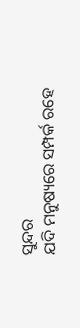ସୁନ୍ଦର
ଯଦି ମନୁଷ୍ୟରେ ସମ୍ପର୍କ ରହେ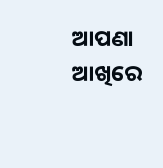ଆପଣା ଆଖିରେ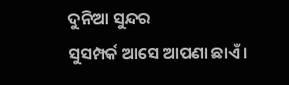ଦୁନିଆ ସୁନ୍ଦର
ସୁସମ୍ପର୍କ ଆସେ ଆପଣା ଛାଏଁ ।